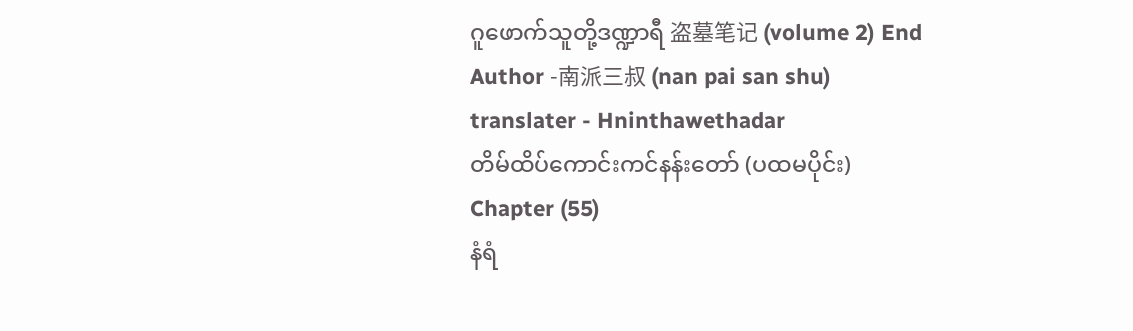ဂူဖောက်သူတို့ဒဏ္ဍာရီ 盗墓笔记 (volume 2) End
Author -南派三叔 (nan pai san shu)
translater - Hninthawethadar
တိမ်ထိပ်ကောင်းကင်နန်းတော် (ပထမပိုင်း)
Chapter (55)
နံရံ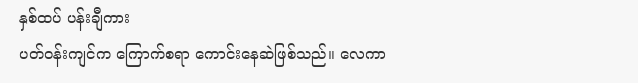နှစ်ထပ် ပန်းချီကား
ပတ်ဝန်းကျင်က ကြောက်စရာ ကောင်းနေဆဲဖြစ်သည်။ လေကာ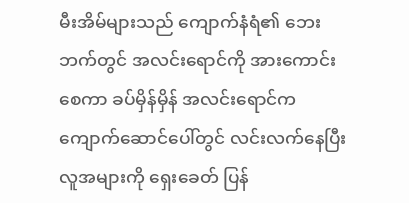မီးအိမ်များသည် ကျောက်နံရံ၏ ဘေးဘက်တွင် အလင်းရောင်ကို အားကောင်းစေကာ ခပ်မှိန်မှိန် အလင်းရောင်က ကျောက်ဆောင်ပေါ်တွင် လင်းလက်နေပြီး လူအများကို ရှေးခေတ် ပြန်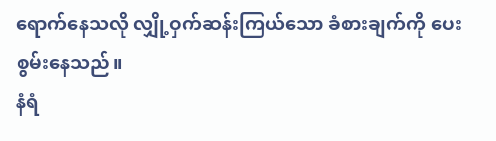ရောက်နေသလို လျှို့ဝှက်ဆန်းကြယ်သော ခံစားချက်ကို ပေးစွမ်းနေသည်။
နံရံ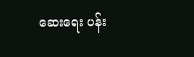ဆေးရေး ပန်း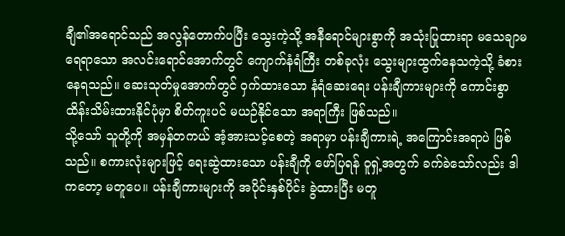ချီ၏အရောင်သည် အလွန်တောက်ပပြီး သွေးကဲ့သို့ အနီရောင်များစွာကို အသုံးပြုထားရာ မသေချာမရေရာသော အလင်းရောင်အောက်တွင် ကျောက်နံရံကြီး တစ်ခုလုံး သွေးများထွက်နေသကဲ့သို့ ခံစားနေရသည်။ ဆေးသုတ်မှုအောက်တွင် ဝှက်ထားသော နံရံဆေးရေး ပန်းချီကားများကို ကောင်းစွာ ထိန်းသိမ်းထားနိုင်ပုံမှာ စိတ်ကူးပင် မယဉ်နိုင်သော အရာကြီး ဖြစ်သည်။
သို့သော် သူတို့ကို အမှန်တကယ် အံ့အားသင့်စေတဲ့ အရာမှာ ပန်းချီကားရဲ့ အကြောင်းအရာပဲ ဖြစ်သည်။ စကားလုံးများဖြင့် ရေးဆွဲထားသော ပန်းချီကို ဖော်ပြရန် ဝူရှဲ့အတွက် ခက်ခဲသော်လည်း ဒါကတော့ မတူပေ။ ပန်းချီကားများကို အပိုင်းနှစ်ပိုင်း ခွဲထားပြီး မတူ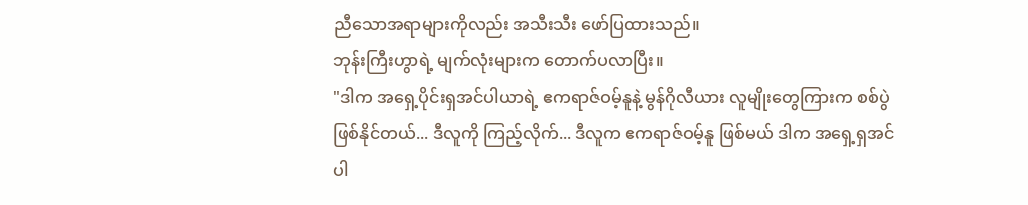ညီသောအရာများကိုလည်း အသီးသီး ဖော်ပြထားသည်။
ဘုန်းကြီးဟွာရဲ့ မျက်လုံးများက တောက်ပလာပြီး။
"ဒါက အရှေ့ပိုင်းရှအင်ပါယာရဲ့ ဧကရာဇ်ဝမ့်နူနဲ့ မွန်ဂိုလီယား လူမျိုးတွေကြားက စစ်ပွဲဖြစ်နိုင်တယ်... ဒီလူကို ကြည့်လိုက်... ဒီလူက ဧကရာဇ်ဝမ့်နူ ဖြစ်မယ် ဒါက အရှေ့ရှအင်ပါ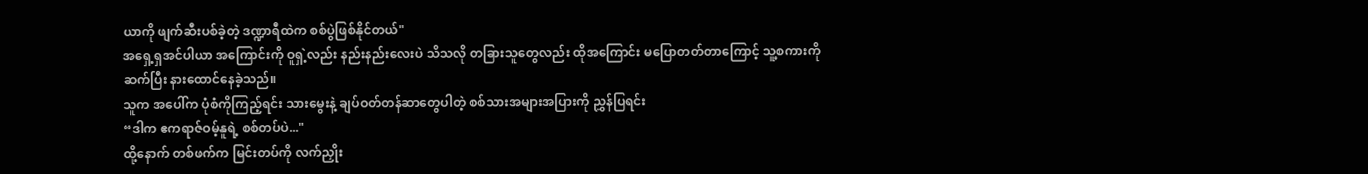ယာကို ဖျက်ဆီးပစ်ခဲ့တဲ့ ဒဏ္ဍာရီထဲက စစ်ပွဲဖြစ်နိုင်တယ်"
အရှေ့ရှအင်ပါယာ အကြောင်းကို ဝူရှဲ့လည်း နည်းနည်းလေးပဲ သိသလို တခြားသူတွေလည်း ထိုအကြောင်း မပြောတတ်တာကြောင့် သူ့စကားကို ဆက်ပြီး နားထောင်နေခဲ့သည်။
သူက အပေါ်က ပုံစံကိုကြည့်ရင်း သားမွေးနဲ့ ချပ်ဝတ်တန်ဆာတွေပါတဲ့ စစ်သားအများအပြားကို ညွှန်ပြရင်း
“ဒါက ဧကရာဇ်ဝမ့်နူရဲ့ စစ်တပ်ပဲ..."
ထို့နောက် တစ်ဖက်က မြင်းတပ်ကို လက်ညှိုး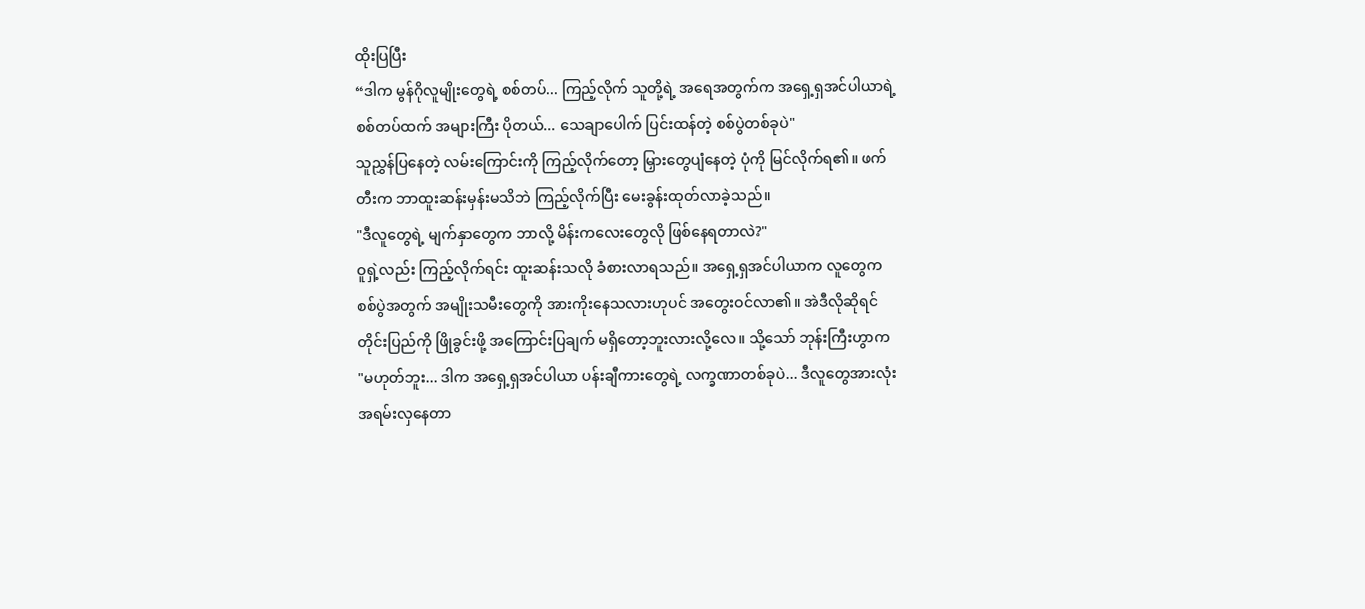ထိုးပြပြီး
“ဒါက မွန်ဂိုလူမျိုးတွေရဲ့ စစ်တပ်... ကြည့်လိုက် သူတို့ရဲ့ အရေအတွက်က အရှေ့ရှအင်ပါယာရဲ့ စစ်တပ်ထက် အများကြီး ပိုတယ်... သေချာပေါက် ပြင်းထန်တဲ့ စစ်ပွဲတစ်ခုပဲ"
သူညွှန်ပြနေတဲ့ လမ်းကြောင်းကို ကြည့်လိုက်တော့ မြှားတွေပျံနေတဲ့ ပုံကို မြင်လိုက်ရ၏။ ဖက်တီးက ဘာထူးဆန်းမှန်းမသိဘဲ ကြည့်လိုက်ပြီး မေးခွန်းထုတ်လာခဲ့သည်။
"ဒီလူတွေရဲ့ မျက်နှာတွေက ဘာလို့ မိန်းကလေးတွေလို ဖြစ်နေရတာလဲ?"
ဝူရှဲ့လည်း ကြည့်လိုက်ရင်း ထူးဆန်းသလို ခံစားလာရသည်။ အရှေ့ရှအင်ပါယာက လူတွေက စစ်ပွဲအတွက် အမျိုးသမီးတွေကို အားကိုးနေသလားဟုပင် အတွေးဝင်လာ၏။ အဲဒီလိုဆိုရင် တိုင်းပြည်ကို ဖြိုခွင်းဖို့ အကြောင်းပြချက် မရှိတော့ဘူးလားလို့လေ။ သို့သော် ဘုန်းကြီးဟွာက
"မဟုတ်ဘူး... ဒါက အရှေ့ရှအင်ပါယာ ပန်းချီကားတွေရဲ့ လက္ခဏာတစ်ခုပဲ... ဒီလူတွေအားလုံး အရမ်းလှနေတာ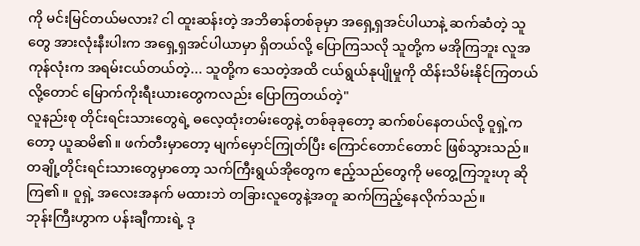ကို မင်းမြင်တယ်မလား? ငါ ထူးဆန်းတဲ့ အဘိဓာန်တစ်ခုမှာ အရှေ့ရှအင်ပါယာနဲ့ ဆက်ဆံတဲ့ သူတွေ အားလုံးနီးပါးက အရှေ့ရှအင်ပါယာမှာ ရှိတယ်လို့ ပြောကြသလို သူတို့က မအိုကြဘူး လူအကုန်လုံးက အရမ်းငယ်တယ်တဲ့... သူတို့က သေတဲ့အထိ ငယ်ရွယ်နုပျိုမှုကို ထိန်းသိမ်းနိုင်ကြတယ်လို့တောင် မြောက်ကိုးရီးယားတွေကလည်း ပြောကြတယ်တဲ့"
လူနည်းစု တိုင်းရင်းသားတွေရဲ့ ဓလေ့ထုံးတမ်းတွေနဲ့ တစ်ခုခုတော့ ဆက်စပ်နေတယ်လို့ ဝူရှဲ့ကတော့ ယူဆမိ၏။ ဖက်တီးမှာတော့ မျက်မှောင်ကြုတ်ပြီး ကြောင်တောင်တောင် ဖြစ်သွားသည်။ တချို့တိုင်းရင်းသားတွေမှာတော့ သက်ကြီးရွယ်အိုတွေက ဧည့်သည်တွေကို မတွေ့ကြဘူးဟု ဆိုကြ၏။ ဝူရှဲ့ အလေးအနက် မထားဘဲ တခြားလူတွေနဲ့အတူ ဆက်ကြည့်နေလိုက်သည်။
ဘုန်းကြီးဟွာက ပန်းချီကားရဲ့ ဒု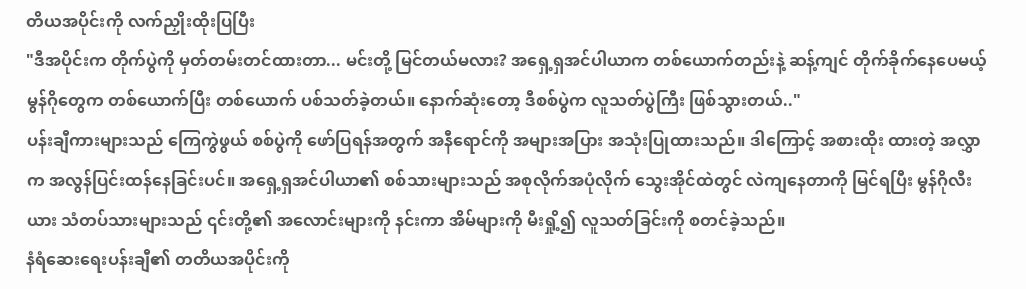တိယအပိုင်းကို လက်ညှိုးထိုးပြပြီး
"ဒီအပိုင်းက တိုက်ပွဲကို မှတ်တမ်းတင်ထားတာ... မင်းတို့ မြင်တယ်မလား? အရှေ့ရှအင်ပါယာက တစ်ယောက်တည်းနဲ့ ဆန့်ကျင် တိုက်ခိုက်နေပေမယ့် မွန်ဂိုတွေက တစ်ယောက်ပြီး တစ်ယောက် ပစ်သတ်ခဲ့တယ်။ နောက်ဆုံးတော့ ဒီစစ်ပွဲက လူသတ်ပွဲကြီး ဖြစ်သွားတယ်.."
ပန်းချီကားများသည် ကြေကွဲဖွယ် စစ်ပွဲကို ဖော်ပြရန်အတွက် အနီရောင်ကို အများအပြား အသုံးပြုထားသည်။ ဒါကြောင့် အစားထိုး ထားတဲ့ အလွှာက အလွန်ပြင်းထန်နေခြင်းပင်။ အရှေ့ရှအင်ပါယာ၏ စစ်သားများသည် အစုလိုက်အပုံလိုက် သွေးအိုင်ထဲတွင် လဲကျနေတာကို မြင်ရပြီး မွန်ဂိုလီးယား သံတပ်သားများသည် ၎င်းတို့၏ အလောင်းများကို နင်းကာ အိမ်များကို မီးရှို့၍ လူသတ်ခြင်းကို စတင်ခဲ့သည်။
နံရံဆေးရေးပန်းချီ၏ တတိယအပိုင်းကို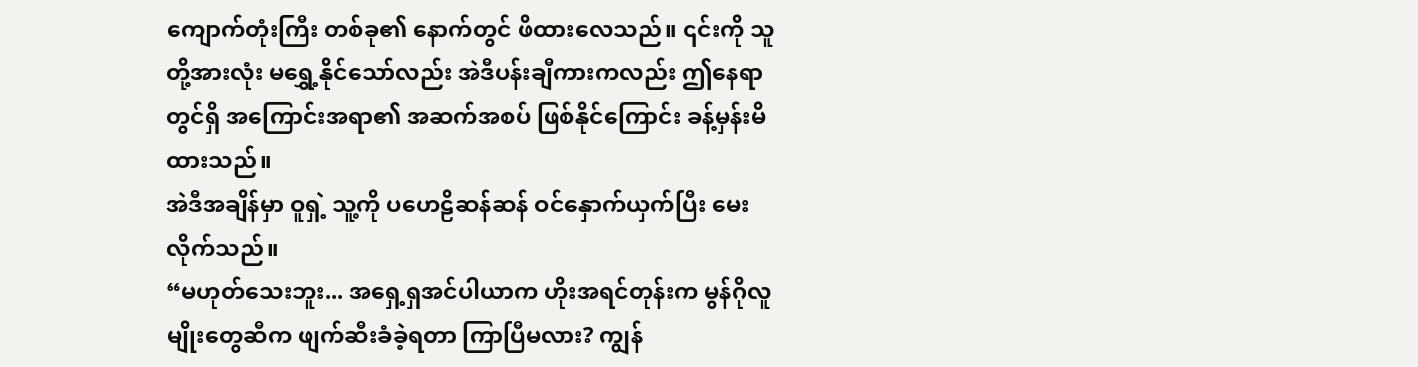ကျောက်တုံးကြီး တစ်ခု၏ နောက်တွင် ဖိထားလေသည်။ ၎င်းကို သူတို့အားလုံး မရွှေ့နိုင်သော်လည်း အဲဒီပန်းချီကားကလည်း ဤနေရာတွင်ရှိ အကြောင်းအရာ၏ အဆက်အစပ် ဖြစ်နိုင်ကြောင်း ခန့်မှန်းမိထားသည်။
အဲဒီအချိန်မှာ ဝူရှဲ့ သူ့ကို ပဟေဠိဆန်ဆန် ဝင်နှောက်ယှက်ပြီး မေးလိုက်သည်။
“မဟုတ်သေးဘူး... အရှေ့ရှအင်ပါယာက ဟိုးအရင်တုန်းက မွန်ဂိုလူမျိုးတွေဆီက ဖျက်ဆီးခံခဲ့ရတာ ကြာပြီမလား? ကျွန်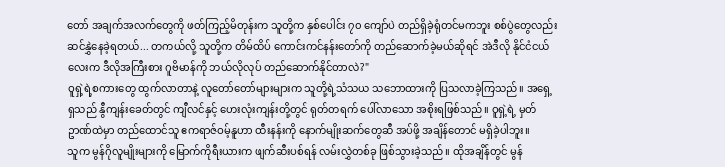တော် အချက်အလက်တွေကို ဖတ်ကြည့်မိတုန်းက သူတို့က နှစ်ပေါင်း ၇၀ ကျော်ပဲ တည်ရှိခဲ့ရုံတင်မကဘူး စစ်ပွဲတွေလည်း ဆင်နွှဲနေခဲ့ရတယ်... တကယ်လို့ သူတို့က တိမ်ထိပ် ကောင်းကင်နန်းတော်ကို တည်ဆောက်ခဲ့မယ်ဆိုရင် အဲဒီလို နိုင်ငံငယ်လေးက ဒီလိုအကြီးစား ဂူဗိမာန်ကို ဘယ်လိုလုပ် တည်ဆောက်နိုင်တာလဲ?"
ဝူရှဲ့ရဲ့စကားတွေ ထွက်လာတာနဲ့ လူတော်တော်များများက သူတို့ရဲ့သံသယ သဘောထားကို ပြသလာခဲ့ကြသည်။ အရှေ့ရှသည် နွီကျန်းခေတ်တွင် ကျီလင်နှင့် ဟေးလုံးကျန်းတို့တွင် ရုတ်တရက် ပေါ်လာသော အစိုးရဖြစ်သည်။ ဝူရှဲ့ရဲ့ မှတ်ဥာဏ်ထဲမှာ တည်ထောင်သူ ဧကရာဇ်ဝမ့်နူဟာ ထီးနန်းကို နောက်မျိုးဆက်တွေဆီ အပ်ဖို့ အချိန်တောင် မရှိခဲ့ပါဘူး။
သူက မွန်ဂိုလူမျိုးများကို မြောက်ကိုရီးယားက ဖျက်ဆီးပစ်ရန် လမ်းလွှဲတစ်ခု ဖြစ်သွားခဲ့သည်။ ထိုအချိန်တွင် မွန်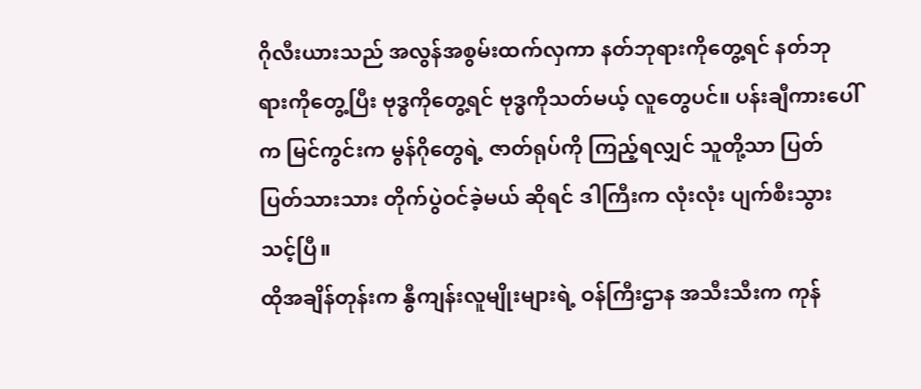ဂိုလီးယားသည် အလွန်အစွမ်းထက်လှကာ နတ်ဘုရားကိုတွေ့ရင် နတ်ဘုရားကိုတွေ့ပြီး ဗုဒ္ဓကိုတွေ့ရင် ဗုဒ္ဓကိုသတ်မယ့် လူတွေပင်။ ပန်းချီကားပေါ်က မြင်ကွင်းက မွန်ဂိုတွေရဲ့ ဇာတ်ရုပ်ကို ကြည့်ရလျှင် သူတို့သာ ပြတ်ပြတ်သားသား တိုက်ပွဲဝင်ခဲ့မယ် ဆိုရင် ဒါကြီးက လုံးလုံး ပျက်စီးသွားသင့်ပြီ။
ထိုအချိန်တုန်းက နွီကျန်းလူမျိုးများရဲ့ ဝန်ကြီးဌာန အသီးသီးက ကုန်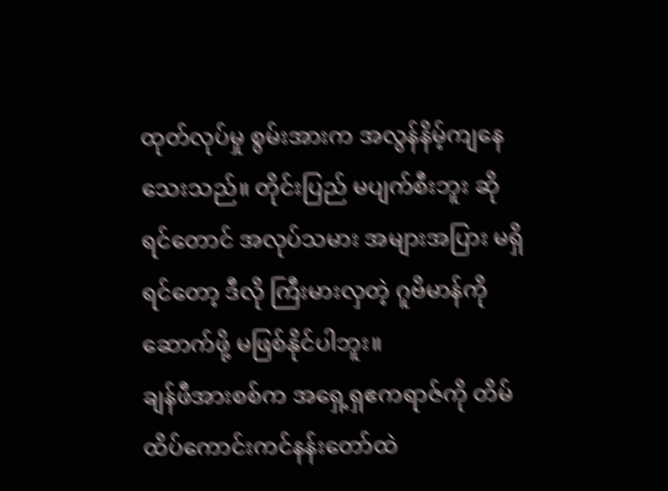ထုတ်လုပ်မှု စွမ်းအားက အလွန်နိမ့်ကျနေသေးသည်။ တိုင်းပြည် မပျက်စီးဘူး ဆိုရင်တောင် အလုပ်သမား အများအပြား မရှိရင်တော့ ဒီလို ကြီးမားလှတဲ့ ဂူဗိမာန်ကို ဆောက်ဖို့ မဖြစ်နိုင်ပါဘူး။
ချန်ဖီအားစစ်က အရှေ့ရှဧကရာဇ်ကို တိမ်ထိပ်ကောင်းကင်နန်းတော်ထဲ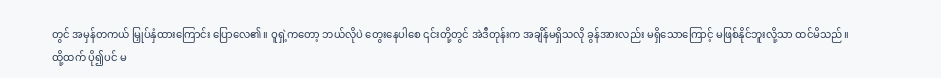တွင် အမှန်တကယ် မြှုပ်နှံထားကြောင်း ပြောလေ၏။ ဝူရှဲ့ကတော့ ဘယ်လိုပဲ တွေးနေပါစေ ၎င်းတို့တွင် အဲဒီတုန်းက အချိန်မရှိသလို ခွန်အားလည်း မရှိသောကြောင့် မဖြစ်နိုင်ဘူးလို့သာ ထင်မိသည်။
ထို့ထက် ပို၍ပင် မ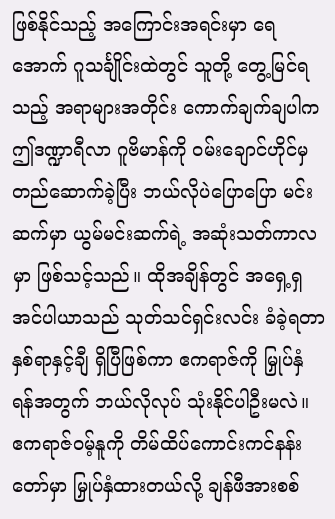ဖြစ်နိုင်သည့် အကြောင်းအရင်းမှာ ရေအောက် ဂူသင်္ချိုင်းထဲတွင် သူတို့ တွေ့မြင်ရသည့် အရာများအတိုင်း ကောက်ချက်ချပါက ဤဒဏ္ဍာရီလာ ဂူဗိမာန်ကို ဝမ်းချောင်ဟိုင်မှ တည်ဆောက်ခဲ့ပြီး ဘယ်လိုပဲပြောပြော မင်းဆက်မှာ ယွမ်မင်းဆက်ရဲ့ အဆုံးသတ်ကာလမှာ ဖြစ်သင့်သည်။ ထိုအချိန်တွင် အရှေ့ရှအင်ပါယာသည် သုတ်သင်ရှင်းလင်း ခံခဲ့ရတာ နှစ်ရာနှင့်ချီ ရှိပြီဖြစ်ကာ ဧကရာဇ်ကို မြှုပ်နှံရန်အတွက် ဘယ်လိုလုပ် သုံးနိုင်ပါဦးမလဲ။
ဧကရာဇ်ဝမ့်နူကို တိမ်ထိပ်ကောင်းကင်နန်းတော်မှာ မြှုပ်နှံထားတယ်လို့ ချန်ဖီအားစစ်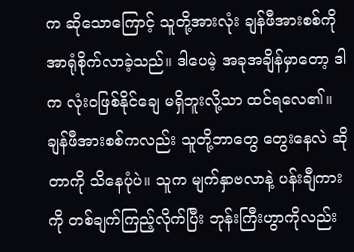က ဆိုသောကြောင့် သူတို့အားလုံး ချန်ဖီအားစစ်ကို အာရုံစိုက်လာခဲ့သည်။ ဒါပေမဲ့ အခုအချိန်မှာတော့ ဒါက လုံးဝဖြစ်နိုင်ချေ မရှိဘူးလို့သာ ထင်ရလေ၏။
ချန်ဖီအားစစ်ကလည်း သူတို့ဘာတွေ တွေးနေလဲ ဆိုတာကို သိနေပုံပဲ။ သူက မျက်နှာဗလာနဲ့ ပန်းချီကားကို တစ်ချက်ကြည့်လိုက်ပြီး ဘုန်းကြီးဟွာကိုလည်း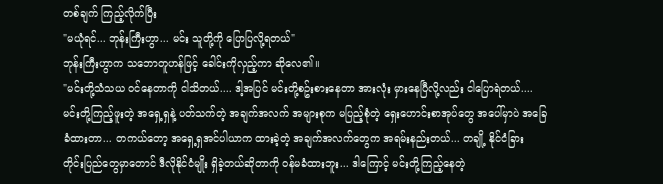တစ်ချက် ကြည့်လိုက်ပြီး
"မယုံရင်... ဘုန်းကြီးဟွာ... မင်း သူတို့ကို ပြောပြလို့ရတယ်"
ဘုန်းကြီးဟွာက သဘောတူဟန်ဖြင့် ခေါင်းကိုလှည့်ကာ ဆိုလေ၏။
"မင်းတို့သံသယ ဝင်နေတာကို ငါသိတယ်.... ဒါ့အပြင် မင်းတို့စဥ်းစားနေတာ အားလုံး မှားနေပြီလို့လည်း ငါပြောရဲတယ်....မင်းတို့ကြည့်ဖူးတဲ့ အရှေ့ရှနဲ့ ပတ်သက်တဲ့ အချက်အလက် အများစုက မပြည့်စုံတဲ့ ရှေးဟောင်းစာအုပ်တွေ အပေါ်မှာပဲ အခြေခံထားတာ... တကယ်တော့ အရှေ့ရှအင်ပါယာက ထားခဲ့တဲ့ အချက်အလက်တွေက အရမ်းနည်းတယ်... တချို့ နိုင်ငံခြား တိုင်းပြည်တွေမှာတောင် ဒီလိုနိုင်ငံမျိုး ရှိခဲ့တယ်ဆိုတာကို ဝန်မခံထားဘူး... ဒါကြောင့် မင်းတို့ကြည့်နေတဲ့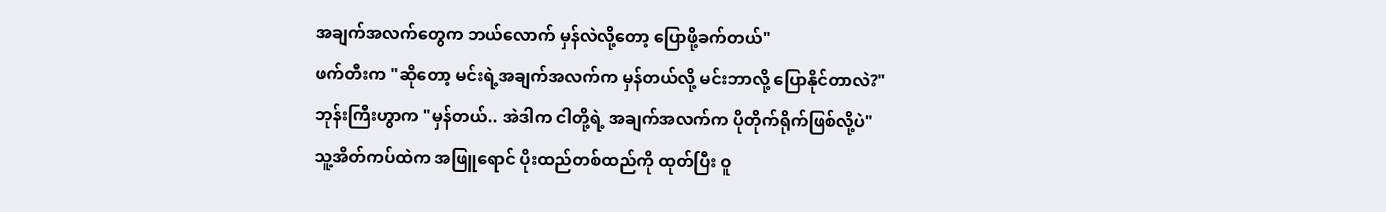အချက်အလက်တွေက ဘယ်လောက် မှန်လဲလို့တော့ ပြောဖို့ခက်တယ်"
ဖက်တီးက "ဆိုတော့ မင်းရဲ့အချက်အလက်က မှန်တယ်လို့ မင်းဘာလို့ ပြောနိုင်တာလဲ?"
ဘုန်းကြီးဟွာက "မှန်တယ်.. အဲဒါက ငါတို့ရဲ့ အချက်အလက်က ပိုတိုက်ရိုက်ဖြစ်လို့ပဲ"
သူ့အိတ်ကပ်ထဲက အဖြူရောင် ပိုးထည်တစ်ထည်ကို ထုတ်ပြီး ဝူ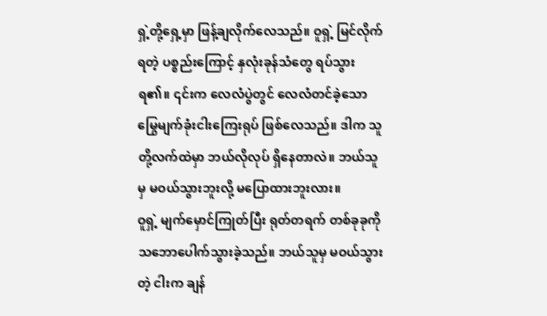ရှဲ့တို့ရှေ့မှာ ဖြန့်ချလိုက်လေသည်။ ဝူရှဲ့ မြင်လိုက်ရတဲ့ ပစ္စည်းကြောင့် နှလုံးခုန်သံတွေ ရပ်သွားရ၏။ ၎င်းက လေလံပွဲတွင် လေလံတင်ခဲ့သော မြွေမျက်ခုံးငါးကြေးရုပ် ဖြစ်လေသည်။ ဒါက သူတို့လက်ထဲမှာ ဘယ်လိုလုပ် ရှိနေတာလဲ။ ဘယ်သူမှ မဝယ်သွားဘူးလို့ မပြောထားဘူးလား။
ဝူရှဲ့ မျက်မှောင်ကြုတ်ပြီး ရုတ်တရက် တစ်ခုခုကို သဘောပေါက်သွားခဲ့သည်။ ဘယ်သူမှ မဝယ်သွားတဲ့ ငါးက ချန်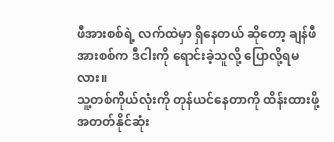ဖီအားစစ်ရဲ့ လက်ထဲမှာ ရှိနေတယ် ဆိုတော့ ချန်ဖီအားစစ်က ဒီငါးကို ရောင်းခဲ့သူလို့ ပြောလို့ရမလား။
သူ့တစ်ကိုယ်လုံးကို တုန်ယင်နေတာကို ထိန်းထားဖို့ အတတ်နိုင်ဆုံး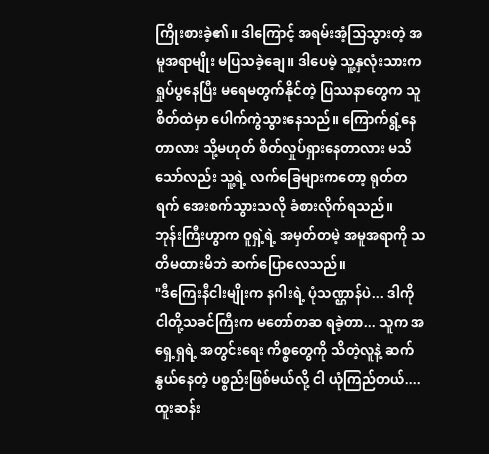ကြိုးစားခဲ့၏။ ဒါကြောင့် အရမ်းအံ့သြသွားတဲ့ အမူအရာမျိုး မပြသခဲ့ချေ။ ဒါပေမဲ့ သူ့နှလုံးသားက ရှုပ်ပွနေပြီး မရေမတွက်နိုင်တဲ့ ပြဿနာတွေက သူစိတ်ထဲမှာ ပေါက်ကွဲသွားနေသည်။ ကြောက်ရွံ့နေတာလား သို့မဟုတ် စိတ်လှုပ်ရှားနေတာလား မသိသော်လည်း သူ့ရဲ့ လက်ခြေများကတော့ ရုတ်တရက် အေးစက်သွားသလို ခံစားလိုက်ရသည်။
ဘုန်းကြီးဟွာက ဝူရှဲ့ရဲ့ အမှတ်တမဲ့ အမူအရာကို သတိမထားမိဘဲ ဆက်ပြောလေသည်။
"ဒီကြေးနီငါးမျိုးက နဂါးရဲ့ ပုံသဏ္ဌာန်ပဲ... ဒါကို ငါတို့သခင်ကြီးက မတော်တဆ ရခဲ့တာ... သူက အရှေ့ရှရဲ့ အတွင်းရေး ကိစ္စတွေကို သိတဲ့လူနဲ့ ဆက်နွယ်နေတဲ့ ပစ္စည်းဖြစ်မယ်လို့ ငါ ယုံကြည်တယ်.... ထူးဆန်း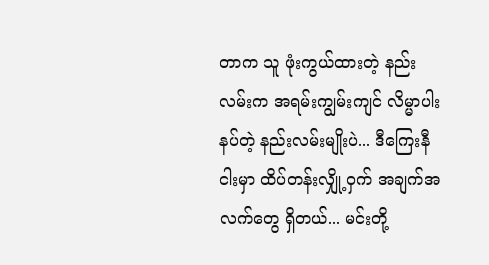တာက သူ ဖုံးကွယ်ထားတဲ့ နည်းလမ်းက အရမ်းကျွမ်းကျင် လိမ္မာပါးနပ်တဲ့ နည်းလမ်းမျိုးပဲ... ဒီကြေးနီငါးမှာ ထိပ်တန်းလျှို့ဝှက် အချက်အလက်တွေ ရှိတယ်... မင်းတို့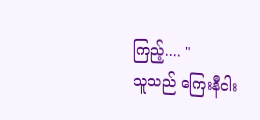ကြည့်.... "
သူသည် ကြေးနီငါး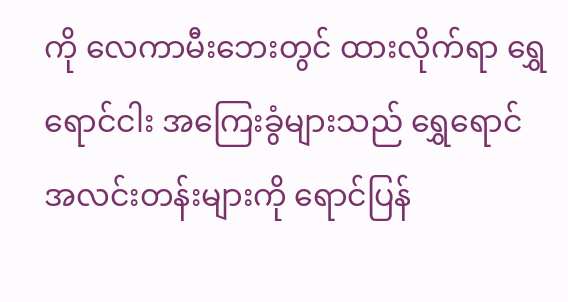ကို လေကာမီးဘေးတွင် ထားလိုက်ရာ ရွှေရောင်ငါး အကြေးခွံများသည် ရွှေရောင် အလင်းတန်းများကို ရောင်ပြန်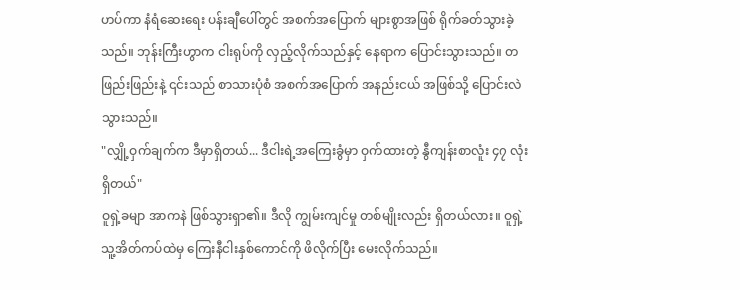ဟပ်ကာ နံရံဆေးရေး ပန်းချီပေါ်တွင် အစက်အပြောက် များစွာအဖြစ် ရိုက်ခတ်သွားခဲ့သည်။ ဘုန်းကြီးဟွာက ငါးရုပ်ကို လှည့်လိုက်သည်နှင့် နေရာက ပြောင်းသွားသည်။ တဖြည်းဖြည်းနဲ့ ၎င်းသည် စာသားပုံစံ အစက်အပြောက် အနည်းငယ် အဖြစ်သို့ ပြောင်းလဲသွားသည်။
"လျှို့ဝှက်ချက်က ဒီမှာရှိတယ်... ဒီငါးရဲ့အကြေးခွံမှာ ဝှက်ထားတဲ့ နွီကျန်းစာလူံး ၄၇ လုံး ရှိတယ်"
ဝူရှဲ့ခမျာ အာကနဲ ဖြစ်သွားရှာ၏။ ဒီလို ကျွမ်းကျင်မှု တစ်မျိုးလည်း ရှိတယ်လား။ ဝူရှဲ့ သူ့အိတ်ကပ်ထဲမှ ကြေးနီငါးနှစ်ကောင်ကို ဖိလိုက်ပြီး မေးလိုက်သည်။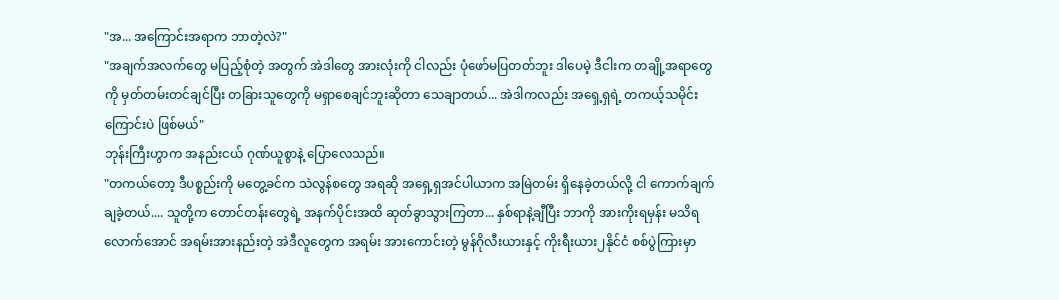"အ... အကြောင်းအရာက ဘာတဲ့လဲ?"
"အချက်အလက်တွေ မပြည့်စုံတဲ့ အတွက် အဲဒါတွေ အားလုံးကို ငါလည်း ပုံဖော်မပြတတ်ဘူး ဒါပေမဲ့ ဒီငါးက တချို့အရာတွေကို မှတ်တမ်းတင်ချင်ပြီး တခြားသူတွေကို မရှာစေချင်ဘူးဆိုတာ သေချာတယ်... အဲဒါကလည်း အရှေ့ရှရဲ့ တကယ့်သမိုင်းကြောင်းပဲ ဖြစ်မယ်"
ဘုန်းကြီးဟွာက အနည်းငယ် ဂုဏ်ယူစွာနဲ့ ပြောလေသည်။
"တကယ်တော့ ဒီပစ္စည်းကို မတွေ့ခင်က သဲလွန်စတွေ အရဆို အရှေ့ရှအင်ပါယာက အမြဲတမ်း ရှိနေခဲ့တယ်လို့ ငါ ကောက်ချက် ချခဲ့တယ်.... သူတို့က တောင်တန်းတွေရဲ့ အနက်ပိုင်းအထိ ဆုတ်ခွာသွားကြတာ... နှစ်ရာနဲ့ချီပြီး ဘာကို အားကိုးရမှန်း မသိရလောက်အောင် အရမ်းအားနည်းတဲ့ အဲဒီလူတွေက အရမ်း အားကောင်းတဲ့ မွန်ဂိုလီးယားနှင့် ကိုးရီးယား၂နိုင်ငံ စစ်ပွဲကြားမှာ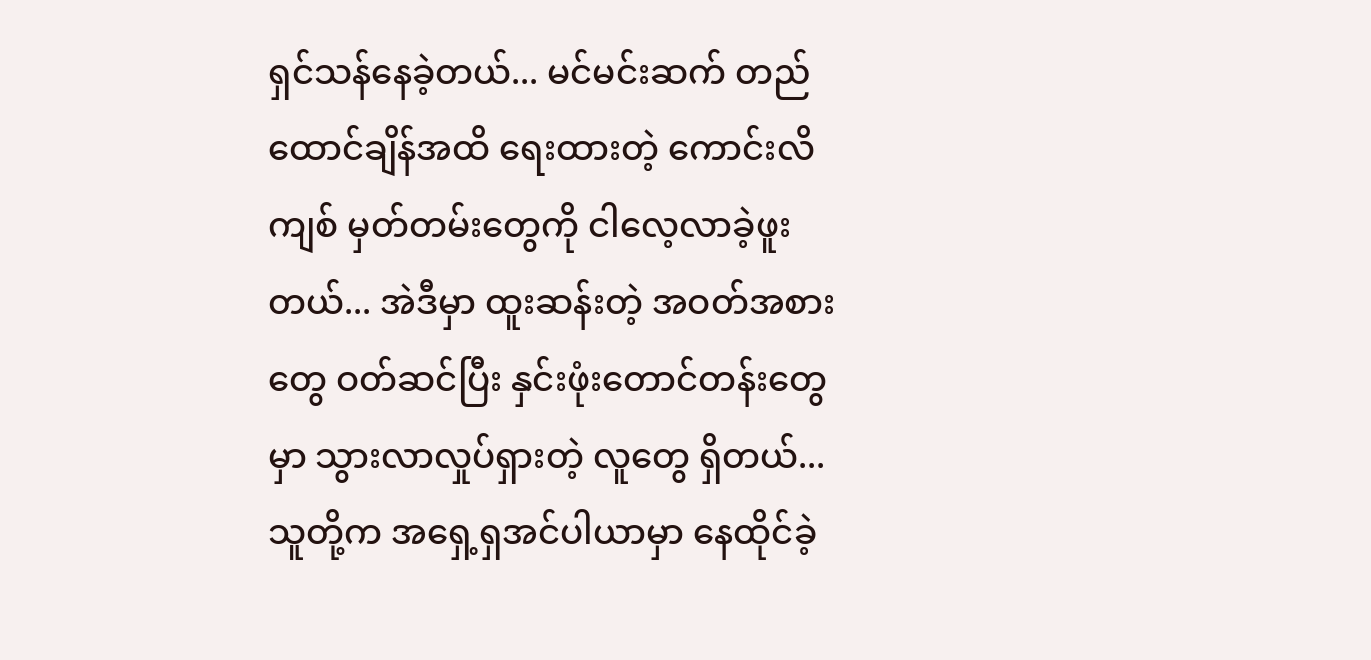ရှင်သန်နေခဲ့တယ်... မင်မင်းဆက် တည်ထောင်ချိန်အထိ ရေးထားတဲ့ ကောင်းလိကျစ် မှတ်တမ်းတွေကို ငါလေ့လာခဲ့ဖူးတယ်... အဲဒီမှာ ထူးဆန်းတဲ့ အဝတ်အစားတွေ ဝတ်ဆင်ပြီး နှင်းဖုံးတောင်တန်းတွေမှာ သွားလာလှုပ်ရှားတဲ့ လူတွေ ရှိတယ်... သူတို့က အရှေ့ရှအင်ပါယာမှာ နေထိုင်ခဲ့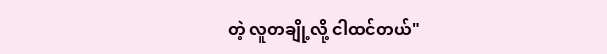တဲ့ လူတချို့လို့ ငါထင်တယ်"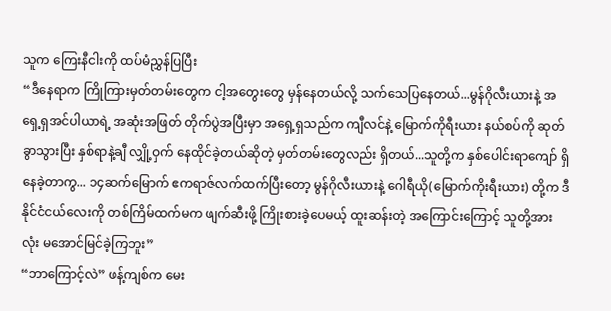သူက ကြေးနီငါးကို ထပ်မံညွှန်ပြပြီး
“ဒီနေရာက ကြိုကြားမှတ်တမ်းတွေက ငါ့အတွေးတွေ မှန်နေတယ်လို့ သက်သေပြနေတယ်...မွန်ဂိုလီးယားနဲ့ အရှေ့ရှအင်ပါယာရဲ့ အဆုံးအဖြတ် တိုက်ပွဲအပြီးမှာ အရှေ့ရှသည်က ကျီလင်နဲ့ မြောက်ကိုရီးယား နယ်စပ်ကို ဆုတ်ခွာသွားပြီး နှစ်ရာနဲ့ချီ လျှို့ဝှက် နေထိုင်ခဲ့တယ်ဆိုတဲ့ မှတ်တမ်းတွေလည်း ရှိတယ်...သူတို့က နှစ်ပေါင်းရာကျော် ရှိနေခဲ့တာကွ... ၁၄ဆက်မြောက် ဧကရာဇ်လက်ထက်ပြီးတော့ မွန်ဂိုလီးယားနဲ့ ဂေါရီယို(မြောက်ကိုးရီးယား) တို့က ဒီနိုင်ငံငယ်လေးကို တစ်ကြိမ်ထက်မက ဖျက်ဆီးဖို့ ကြိုးစားခဲ့ပေမယ့် ထူးဆန်းတဲ့ အကြောင်းကြောင့် သူတို့အားလုံး မအောင်မြင်ခဲ့ကြဘူး”
“ဘာကြောင့်လဲ” ဖန့်ကျစ်က မေး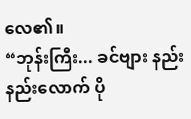လေ၏။
“ဘုန်းကြီး... ခင်ဗျား နည်းနည်းလောက် ပို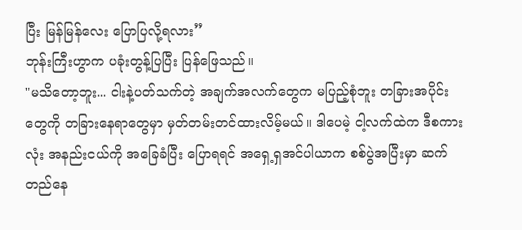ပြီး မြန်မြန်လေး ပြောပြလို့ရလား”
ဘုန်းကြီးဟွာက ပခုံးတွန့်ပြပြီး ပြန်ဖြေသည်။
"မသိတော့ဘူး... ငါးနဲ့ပတ်သက်တဲ့ အချက်အလက်တွေက မပြည့်စုံဘူး တခြားအပိုင်းတွေကို တခြားနေရာတွေမှာ မှတ်တမ်းတင်ထားလိမ့်မယ်။ ဒါပေမဲ့ ငါ့လက်ထဲက ဒီစကားလုံး အနည်းငယ်ကို အခြေခံပြီး ပြောရရင် အရှေ့ရှအင်ပါယာက စစ်ပွဲအပြီးမှာ ဆက်တည်နေ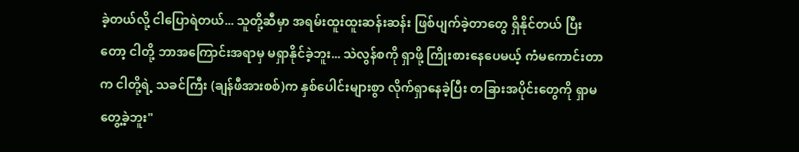ခဲ့တယ်လို့ ငါပြောရဲတယ်... သူတို့ဆီမှာ အရမ်းထူးထူးဆန်းဆန်း ဖြစ်ပျက်ခဲ့တာတွေ ရှိနိုင်တယ် ပြီးတော့ ငါတို့ ဘာအကြောင်းအရာမှ မရှာနိုင်ခဲ့ဘူး... သဲလွန်စကို ရှာဖို့ ကြိုးစားနေပေမယ့် ကံမကောင်းတာက ငါတို့ရဲ့ သခင်ကြီး (ချန်ဖီအားစစ်)က နှစ်ပေါင်းများစွာ လိုက်ရှာနေခဲ့ပြီး တခြားအပိုင်းတွေကို ရှာမတွေ့ခဲ့ဘူး"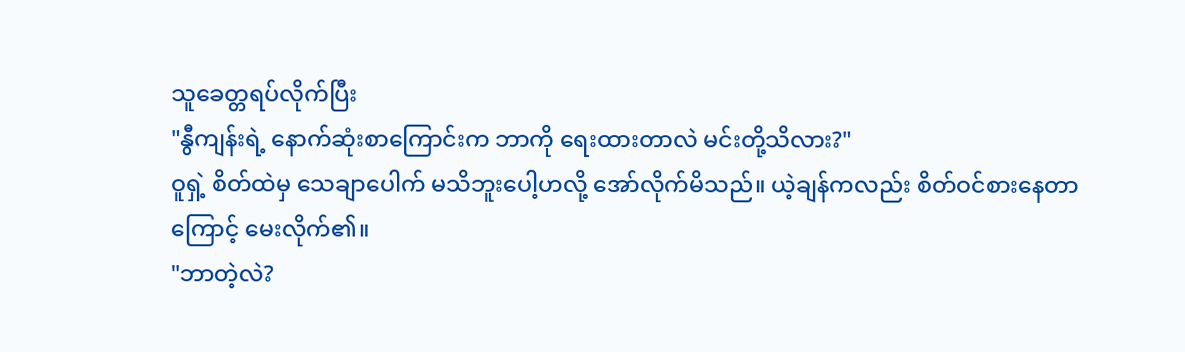သူခေတ္တရပ်လိုက်ပြီး
"နွီကျန်းရဲ့ နောက်ဆုံးစာကြောင်းက ဘာကို ရေးထားတာလဲ မင်းတို့သိလား?"
ဝူရှဲ့ စိတ်ထဲမှ သေချာပေါက် မသိဘူးပေါ့ဟလို့ အော်လိုက်မိသည်။ ယဲ့ချန်ကလည်း စိတ်ဝင်စားနေတာကြောင့် မေးလိုက်၏။
"ဘာတဲ့လဲ?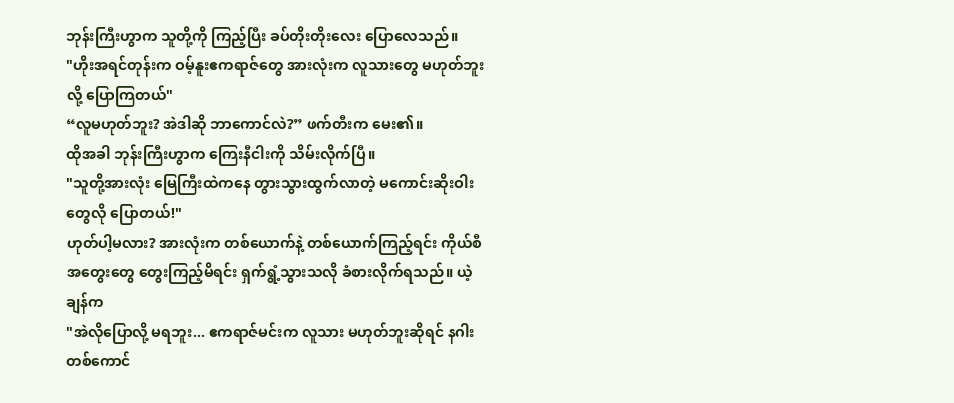ဘုန်းကြီးဟွာက သူတို့ကို ကြည့်ပြီး ခပ်တိုးတိုးလေး ပြောလေသည်။
"ဟိုးအရင်တုန်းက ဝမ့်နူးဧကရာဇ်တွေ အားလုံးက လူသားတွေ မဟုတ်ဘူးလို့ ပြောကြတယ်"
“လူမဟုတ်ဘူး? အဲဒါဆို ဘာကောင်လဲ?” ဖက်တီးက မေး၏။
ထိုအခါ ဘုန်းကြီးဟွာက ကြေးနီငါးကို သိမ်းလိုက်ပြီ။
"သူတို့အားလုံး မြေကြီးထဲကနေ တွားသွားထွက်လာတဲ့ မကောင်းဆိုးဝါးတွေလို ပြောတယ်!"
ဟုတ်ပါ့မလား? အားလုံးက တစ်ယောက်နဲ့ တစ်ယောက်ကြည့်ရင်း ကိုယ်စီအတွေးတွေ တွေးကြည့်မိရင်း ရှက်ရွံ့သွားသလို ခံစားလိုက်ရသည်။ ယဲ့ချန်က
"အဲလိုပြောလို့ မရဘူး... ဧကရာဇ်မင်းက လူသား မဟုတ်ဘူးဆိုရင် နဂါးတစ်ကောင်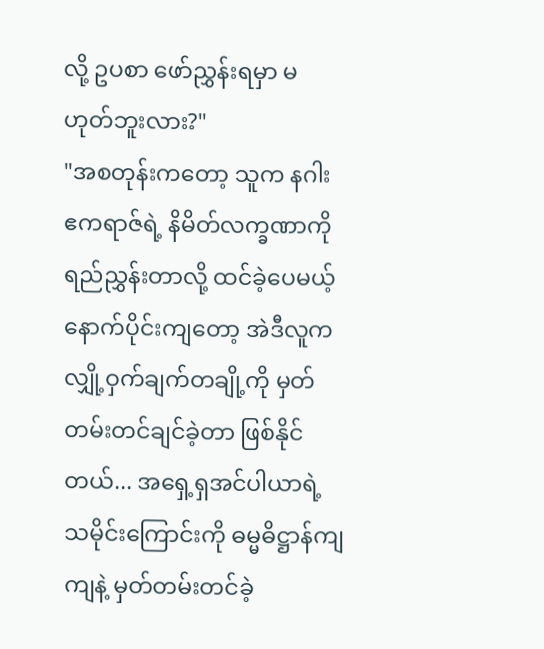လို့ ဥပစာ ဖော်ညွှန်းရမှာ မဟုတ်ဘူးလား?"
"အစတုန်းကတော့ သူက နဂါးဧကရာဇ်ရဲ့ နိမိတ်လက္ခဏာကို ရည်ညွှန်းတာလို့ ထင်ခဲ့ပေမယ့် နောက်ပိုင်းကျတော့ အဲဒီလူက လျှို့ဝှက်ချက်တချို့ကို မှတ်တမ်းတင်ချင်ခဲ့တာ ဖြစ်နိုင်တယ်... အရှေ့ရှအင်ပါယာရဲ့ သမိုင်းကြောင်းကို ဓမ္မဓိဋ္ဌာန်ကျကျနဲ့ မှတ်တမ်းတင်ခဲ့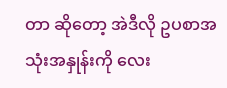တာ ဆိုတော့ အဲဒီလို ဥပစာအသုံးအနှုန်းကို လေး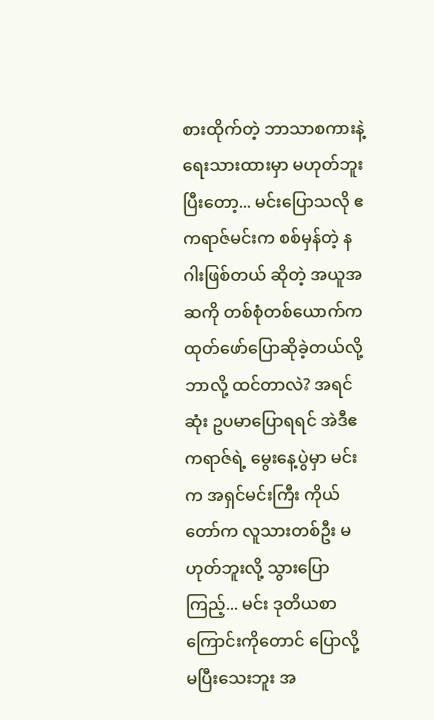စားထိုက်တဲ့ ဘာသာစကားနဲ့ ရေးသားထားမှာ မဟုတ်ဘူး ပြီးတော့... မင်းပြောသလို ဧကရာဇ်မင်းက စစ်မှန်တဲ့ နဂါးဖြစ်တယ် ဆိုတဲ့ အယူအဆကို တစ်စုံတစ်ယောက်က ထုတ်ဖော်ပြောဆိုခဲ့တယ်လို့ ဘာလို့ ထင်တာလဲ? အရင်ဆုံး ဥပမာပြောရရင် အဲဒီဧကရာဇ်ရဲ့ မွေးနေ့ပွဲမှာ မင်းက အရှင်မင်းကြီး ကိုယ်တော်က လူသားတစ်ဦး မဟုတ်ဘူးလို့ သွားပြောကြည့်... မင်း ဒုတိယစာကြောင်းကိုတောင် ပြောလို့ မပြီးသေးဘူး အ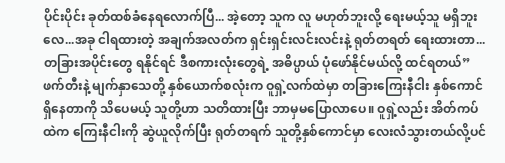ပိုင်းပိုင်း ခုတ်ထစ်ခံနေရလောက်ပြီ... အဲ့တော့ သူက လူ မဟုတ်ဘူးလို့ ရေးမယ့်သူ မရှိဘူးလေ...အခု ငါရထားတဲ့ အချက်အလတ်က ရှင်းရှင်းလင်းလင်းနဲ့ ရုတ်တရတ် ရေးထားတာ... တခြားအပိုင်းတွေ ရနိုင်ရင် ဒီစကားလုံးတွေရဲ့ အဓိပ္ပာယ် ပုံဖော်နိုင်မယ်လို့ ထင်ရတယ်”
ဖက်တီးနဲ့ မျက်နှာသေတို့ နှစ်ယောက်စလုံးက ဝူရှဲ့လက်ထဲမှာ တခြားကြေးနီငါး နှစ်ကောင် ရှိနေတာကို သိပေမယ့် သူတို့ဟာ သတိထားပြီး ဘာမှမပြောလာပေ။ ဝူရှဲ့လည်း အိတ်ကပ်ထဲက ကြေးနီငါးကို ဆွဲယူလိုက်ပြီး ရုတ်တရက် သူတို့နှစ်ကောင်မှာ လေးလံသွားတယ်လို့ပင်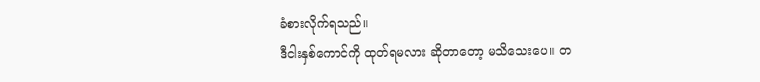ခံစားလိုက်ရသည်။
ဒီငါးနှစ်ကောင်ကို ထုတ်ရမလား ဆိုတာတော့ မသိသေးပေ။ တ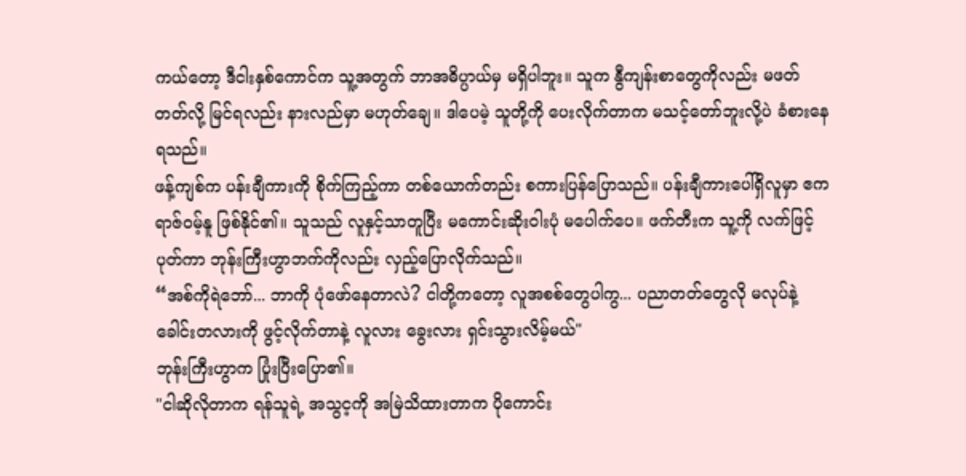ကယ်တော့ ဒီငါးနှစ်ကောင်က သူ့အတွက် ဘာအဓိပ္ပာယ်မှ မရှိပါဘူး။ သူက နွီကျန်းစာတွေကိုလည်း မဖတ်တတ်လို့ မြင်ရလည်း နားလည်မှာ မဟုတ်ချေ။ ဒါပေမဲ့ သူတို့ကို ပေးလိုက်တာက မသင့်တော်ဘူးလို့ပဲ ခံစားနေရသည်။
ဖန့်ကျစ်က ပန်းချီကားကို စိုက်ကြည့်ကာ တစ်ယောက်တည်း စကားပြန်ပြောသည်။ ပန်းချီကားပေါ်ရှိလူမှာ ဧကရာဇ်ဝမ့်နူ ဖြစ်နိုင်၏။ သူသည် လူနှင့်သာတူပြီး မကောင်းဆိုးဝါးပုံ မပေါက်ပေ။ ဖက်တီးက သူ့ကို လက်ဖြင့်ပုတ်ကာ ဘုန်းကြီးဟွာဘက်ကိုလည်း လှည့်ပြောလိုက်သည်။
“အစ်ကိုရဲဘော်... ဘာကို ပုံဖော်နေတာလဲ? ငါတို့ကတော့ လူအစစ်တွေပါကွ... ပညာတတ်တွေလို မလုပ်နဲ့ ခေါင်းတလားကို ဖွင့်လိုက်တာနဲ့ လူလား ခွေးလား ရှင်းသွားလိမ့်မယ်"
ဘုန်းကြီးဟွာက ပြုံးပြီးပြော၏။
"ငါဆိုလိုတာက ရန်သူရဲ့ အသွင့ကို အမြဲသိထားတာက ပိုကောင်း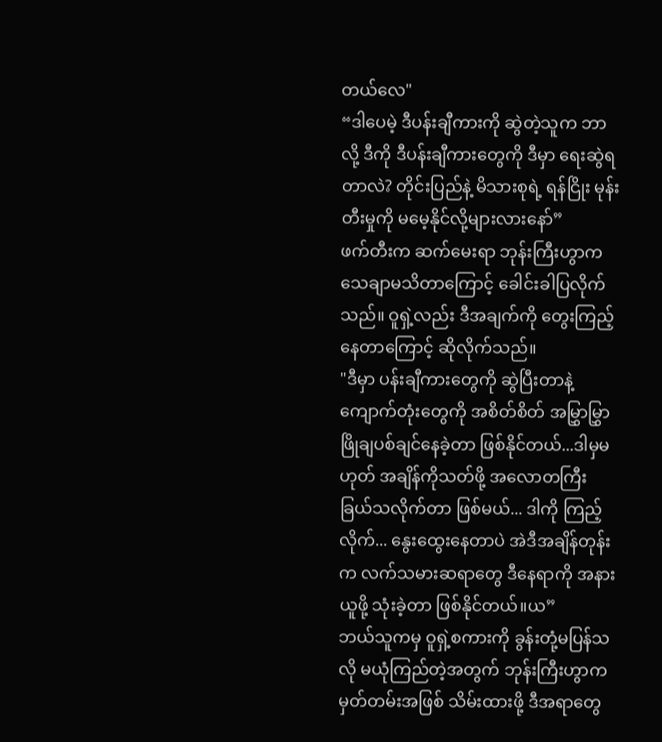တယ်လေ"
“ဒါပေမဲ့ ဒီပန်းချီကားကို ဆွဲတဲ့သူက ဘာလို့ ဒီကို ဒီပန်းချီကားတွေကို ဒီမှာ ရေးဆွဲရတာလဲ? တိုင်းပြည်နဲ့ မိသားစုရဲ့ ရန်ငြိုး မုန်းတီးမှုကို မမေ့နိုင်လို့များလားနော်”
ဖက်တီးက ဆက်မေးရာ ဘုန်းကြီးဟွာက သေချာမသိတာကြောင့် ခေါင်းခါပြလိုက်သည်။ ဝူရှဲ့လည်း ဒီအချက်ကို တွေးကြည့်နေတာကြောင့် ဆိုလိုက်သည်။
"ဒီမှာ ပန်းချီကားတွေကို ဆွဲပြီးတာနဲ့ ကျောက်တုံးတွေကို အစိတ်စိတ် အမြွှာမြွှာ ဖြိုချပစ်ချင်နေခဲ့တာ ဖြစ်နိုင်တယ်...ဒါမှမဟုတ် အချိန်ကိုသတ်ဖို့ အလောတကြီး ခြယ်သလိုက်တာ ဖြစ်မယ်... ဒါကို ကြည့်လိုက်... နွေးထွေးနေတာပဲ အဲဒီအချိန်တုန်းက လက်သမားဆရာတွေ ဒီနေရာကို အနားယူဖို့ သုံးခဲ့တာ ဖြစ်နိုင်တယ်။ယ”
ဘယ်သူကမှ ဝူရှဲ့စကားကို ခွန်းတုံ့မပြန်သလို မယုံကြည်တဲ့အတွက် ဘုန်းကြီးဟွာက မှတ်တမ်းအဖြစ် သိမ်းထားဖို့ ဒီအရာတွေ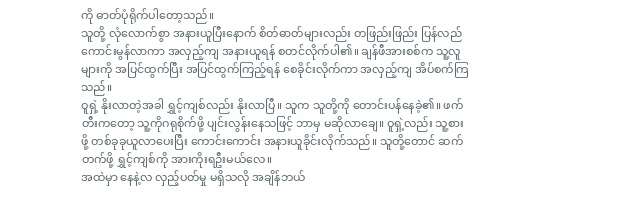ကို ဓာတ်ပုံရိုက်ပါတော့သည်။
သူတို့ လုံလောက်စွာ အနားယူပြီးနောက် စိတ်ဓာတ်များလည်း တဖြည်းဖြည်း ပြန်လည်ကောင်းမွန်လာကာ အလှည့်ကျ အနားယူရန် စတင်လိုက်ပါ၏။ ချန်ဖီအားစစ်က သူ့လူများကို အပြင်ထွက်ပြီး အပြင်ထွက်ကြည့်ရန် စေခိုင်းလိုက်ကာ အလှည့်ကျ အိပ်စက်ကြသည်။
ဝူရှဲ့ နိုးလာတဲ့အခါ ရွှင့်ကျစ်လည်း နိုးလာပြီ။ သူက သူတို့ကို တောင်းပန်နေခဲ့၏။ ဖက်တီးကတော့ သူ့ကိုဂရုစိုက်ဖို့ ပျင်းလွန်းနေသဖြင့် ဘာမှ မဆိုလာချေ။ ဝူရှဲ့လည်း သူ့စားဖို့ တစ်ခုခုယူလာပေးပြီး ကောင်းကောင်း အနားယူခိုင်းလိုက်သည်။ သူတို့တောင် ဆက်တက်ဖို့ ရွှင့်ကျစ်ကို အားကိုးရဦးမယ်လေ။
အထဲမှာ နေနဲ့လ လှည့်ပတ်မှု မရှိသလို အချိန်ဘယ်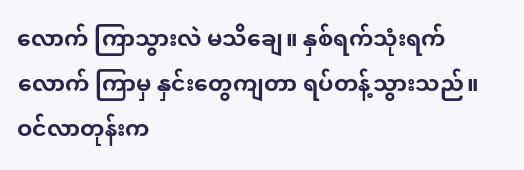လောက် ကြာသွားလဲ မသိချေ။ နှစ်ရက်သုံးရက်လောက် ကြာမှ နှင်းတွေကျတာ ရပ်တန့်သွားသည်။ ဝင်လာတုန်းက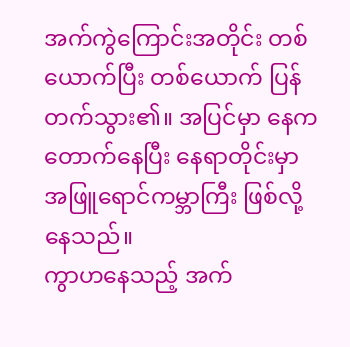အက်ကွဲကြောင်းအတိုင်း တစ်ယောက်ပြီး တစ်ယောက် ပြန်တက်သွား၏။ အပြင်မှာ နေက တောက်နေပြီး နေရာတိုင်းမှာ အဖြူရောင်ကမ္ဘာကြီး ဖြစ်လို့နေသည်။
ကွာဟနေသည့် အက်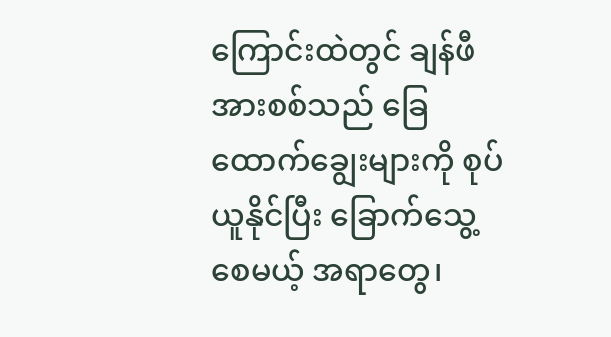ကြောင်းထဲတွင် ချန်ဖီအားစစ်သည် ခြေထောက်ချွေးများကို စုပ်ယူနိုင်ပြီး ခြောက်သွေ့စေမယ့် အရာတွေ၊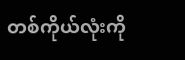တစ်ကိုယ်လုံးကို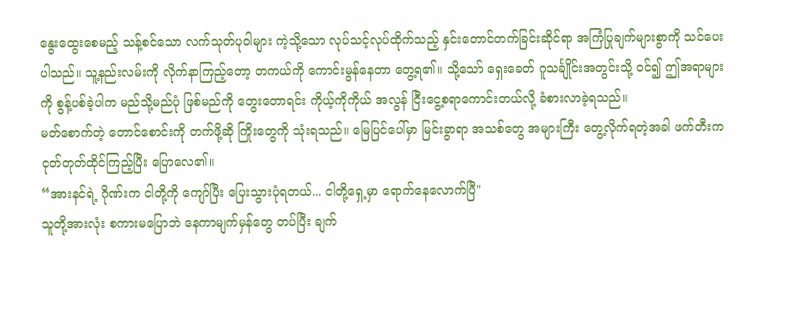နွေးထွေးစေမည့် သန့်စင်သော လက်သုတ်ပုဝါများ ကဲ့သို့သော လုပ်သင့်လုပ်ထိုက်သည့် နှင်းတောင်တက်ခြင်းဆိုင်ရာ အကြံပြုချက်များစွာကို သင်ပေးပါသည်။ သူ့နည်းလမ်းကို လိုက်နာကြည့်တော့ တကယ်ကို ကောင်းမွန်နေတာ တွေ့ရ၏။ သို့သော် ရှေးခေတ် ဂူသင်္ချိုင်းအတွင်းသို့ ဝင်၍ ဤအရာများကို စွန့်ပစ်ခဲ့ပါက မည်သို့မည်ပုံ ဖြစ်မည်ကို တွေးတောရင်း ကိုယ့်ကိုကိုယ် အလွန် ငြီးငွေ့စရာကောင်းတယ်လို့ ခံစားလာခဲ့ရသည်။
မတ်စောက်တဲ့ တောင်စောင်းကို တက်ဖို့ဆို ကြိုးတွေကို သုံးရသည်။ မြေပြင်ပေါ်မှာ မြင်းခွာရာ အသစ်တွေ အများကြီး တွေ့လိုက်ရတဲ့အခါ ဖက်တီးက ငုတ်တုတ်ထိုင်ကြည့်ပြီး ပြောလေ၏။
“အားနင်ရဲ့ ဂိုဏ်းက ငါတို့ကို ကျော်ပြီး ပြေးသွားပုံရတယ်... ငါတို့ရှေ့မှာ ရောက်နေလောက်ပြီ"
သူတို့အားလုံး စကားမပြောဘဲ နေကာမျက်မှန်တွေ တပ်ပြီး ချက်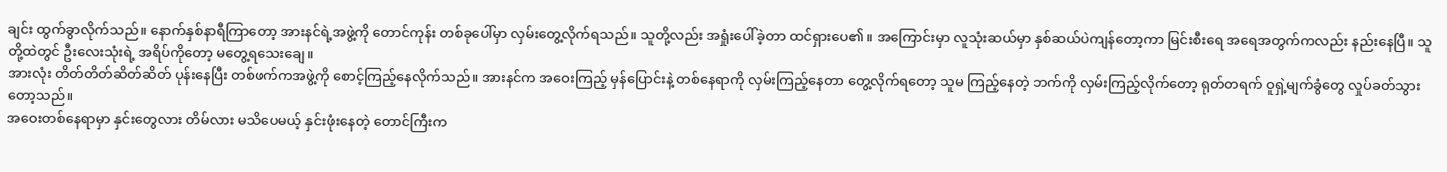ချင်း ထွက်ခွာလိုက်သည်။ နောက်နှစ်နာရီကြာတော့ အားနင်ရဲ့အဖွဲ့ကို တောင်ကုန်း တစ်ခုပေါ်မှာ လှမ်းတွေ့လိုက်ရသည်။ သူတို့လည်း အရှုံးပေါ်ခဲ့တာ ထင်ရှားပေ၏။ အကြောင်းမှာ လူသုံးဆယ်မှာ နှစ်ဆယ်ပဲကျန်တော့ကာ မြင်းစီးရေ အရေအတွက်ကလည်း နည်းနေပြီ။ သူတို့ထဲတွင် ဦးလေးသုံးရဲ့ အရိပ်ကိုတော့ မတွေ့ရသေးချေ။
အားလုံး တိတ်တိတ်ဆိတ်ဆိတ် ပုန်းနေပြီး တစ်ဖက်ကအဖွဲ့ကို စောင့်ကြည့်နေလိုက်သည်။ အားနင်က အဝေးကြည့် မှန်ပြောင်းနဲ့ တစ်နေရာကို လှမ်းကြည့်နေတာ တွေ့လိုက်ရတော့ သူမ ကြည့်နေတဲ့ ဘက်ကို လှမ်းကြည့်လိုက်တော့ ရုတ်တရက် ဝူရှဲ့မျက်ခွံတွေ လှုပ်ခတ်သွားတော့သည်။
အဝေးတစ်နေရာမှာ နှင်းတွေလား တိမ်လား မသိပေမယ့် နှင်းဖုံးနေတဲ့ တောင်ကြီးက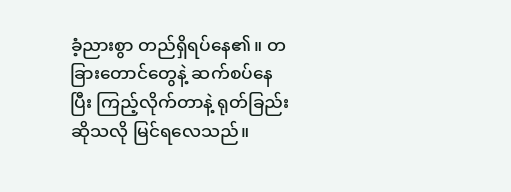ခံ့ညားစွာ တည်ရှိရပ်နေ၏။ တခြားတောင်တွေနဲ့ ဆက်စပ်နေပြီး ကြည့်လိုက်တာနဲ့ ရုတ်ခြည်းဆိုသလို မြင်ရလေသည်။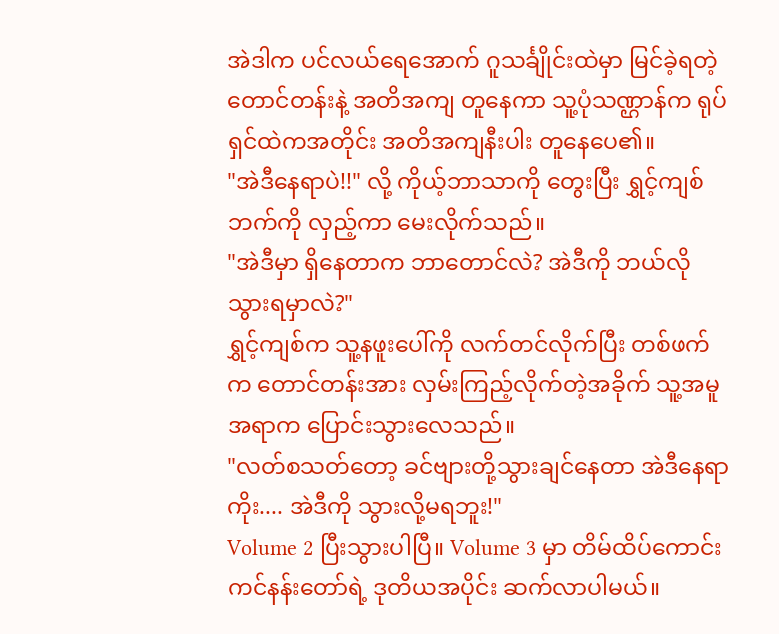အဲဒါက ပင်လယ်ရေအောက် ဂူသင်္ချိုင်းထဲမှာ မြင်ခဲ့ရတဲ့ တောင်တန်းနဲ့ အတိအကျ တူနေကာ သူ့ပုံသဏ္ဌာန်က ရုပ်ရှင်ထဲကအတိုင်း အတိအကျနီးပါး တူနေပေ၏။
"အဲဒီနေရာပဲ!!" လို့ ကိုယ့်ဘာသာကို တွေးပြီး ရွှင့်ကျစ်ဘက်ကို လှည့်ကာ မေးလိုက်သည်။
"အဲဒီမှာ ရှိနေတာက ဘာတောင်လဲ? အဲဒီကို ဘယ်လိုသွားရမှာလဲ?"
ရွှင့်ကျစ်က သူ့နဖူးပေါ်ကို လက်တင်လိုက်ပြီး တစ်ဖက်က တောင်တန်းအား လှမ်းကြည့်လိုက်တဲ့အခိုက် သူ့အမူအရာက ပြောင်းသွားလေသည်။
"လတ်စသတ်တော့ ခင်ဗျားတို့သွားချင်နေတာ အဲဒီနေရာကိုး.... အဲဒီကို သွားလို့မရဘူး!"
Volume 2 ပြီးသွားပါပြီ။ Volume 3 မှာ တိမ်ထိပ်ကောင်းကင်နန်းတော်ရဲ့ ဒုတိယအပိုင်း ဆက်လာပါမယ်။